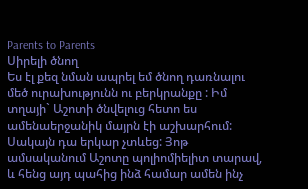Parents to Parents
Սիրելի ծնող
Ես էլ քեզ նման ապրել եմ ծնող դառնալու մեծ ուրախությունն ու բերկրանքը : Իմ տղայի` Աշոտի ծնվելուց հետո ես ամենաերջանիկ մայրն էի աշխարհում: Սակայն դա երկար չտևեց: Յոթ ամսականում Աշոտը պոլիոմիելիտ տարավ, և հենց այդ պահից ինձ համար ամեն ինչ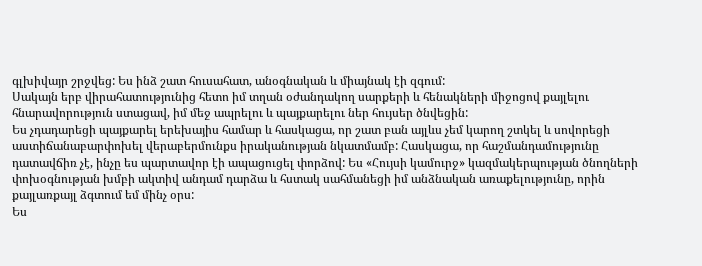գլխիվայր շրջվեց: Ես ինձ շատ հուսահատ, անօգնական և միայնակ էի զգում:
Սակայն երբ վիրահատությունից հետո իմ տղան օժանդակող սարքերի և հենակների միջոցով քայլելու հնարավորություն ստացավ, իմ մեջ ապրելու և պայքարելու ներ հույսեր ծնվեցին:
Ես չդադարեցի պայքարել երեխայիս համար և հասկացա, որ շատ բան այլևս չեմ կարող շտկել և սովորեցի աստիճանաբարփոխել վերաբերմունքս իրականության նկատմամբ: Հասկացա, որ հաշմանդամությունը դատավճիռ չէ, ինչը ես պարտավոր էի ապացուցել փորձով: Ես «Հույսի կամուրջ» կազմակերպության ծնողների փոխօգնության խմբի ակտիվ անդամ դարձա և հստակ սահմանեցի իմ անձնական առաքելությունը, որին քայլառքայլ ձգտում եմ մինչ օրս:
Ես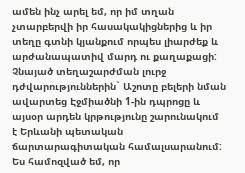ամեն ինչ արել եմ, որ իմ տղան չտարբերվի իր հասակակիցներից և իր տեղը գտնի կյանքում որպես լիարժեք և արժանապատիվ մարդ ու քաղաքացի: Չնայած տեղաշարժման լուրջ դժվարություններին` Աշոտը բելերի նման ավարտեց Էջմիածնի 1-ին դպրոցը և այսօր արդեն կրթությունը շարունակում է Երևանի պետական ճարտարագիտական համալսարանում:
Ես համոզված եմ, որ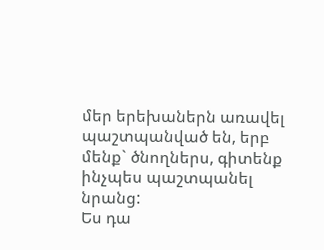մեր երեխաներն առավել պաշտպանված են, երբ մենք` ծնողներս, գիտենք ինչպես պաշտպանել նրանց:
Ես դա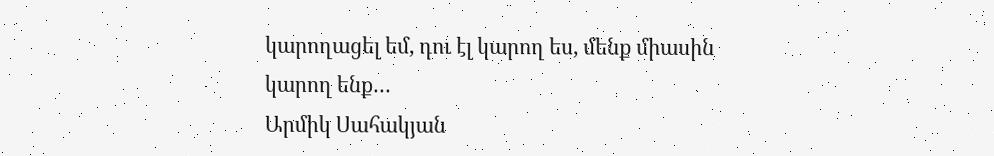կարողացել եմ, դու էլ կարող ես, մենք միասին կարող ենք…
Արմիկ Սահակյան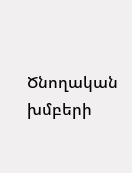Ծնողական խմբերի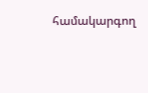համակարգող